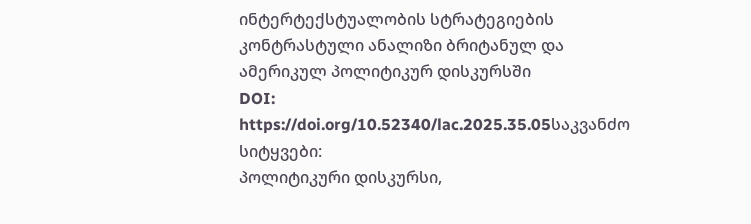ინტერტექსტუალობის სტრატეგიების კონტრასტული ანალიზი ბრიტანულ და ამერიკულ პოლიტიკურ დისკურსში
DOI:
https://doi.org/10.52340/lac.2025.35.05საკვანძო სიტყვები:
პოლიტიკური დისკურსი,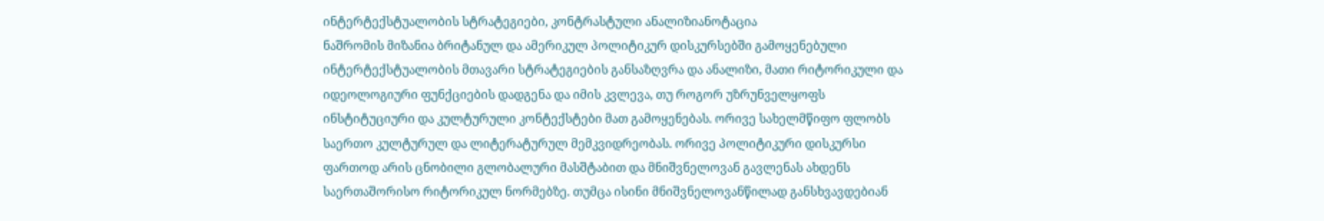ინტერტექსტუალობის სტრატეგიები, კონტრასტული ანალიზიანოტაცია
ნაშრომის მიზანია ბრიტანულ და ამერიკულ პოლიტიკურ დისკურსებში გამოყენებული ინტერტექსტუალობის მთავარი სტრატეგიების განსაზღვრა და ანალიზი, მათი რიტორიკული და იდეოლოგიური ფუნქციების დადგენა და იმის კვლევა, თუ როგორ უზრუნველყოფს ინსტიტუციური და კულტურული კონტექსტები მათ გამოყენებას. ორივე სახელმწიფო ფლობს საერთო კულტურულ და ლიტერატურულ მემკვიდრეობას. ორივე პოლიტიკური დისკურსი ფართოდ არის ცნობილი გლობალური მასშტაბით და მნიშვნელოვან გავლენას ახდენს საერთაშორისო რიტორიკულ ნორმებზე. თუმცა ისინი მნიშვნელოვანწილად განსხვავდებიან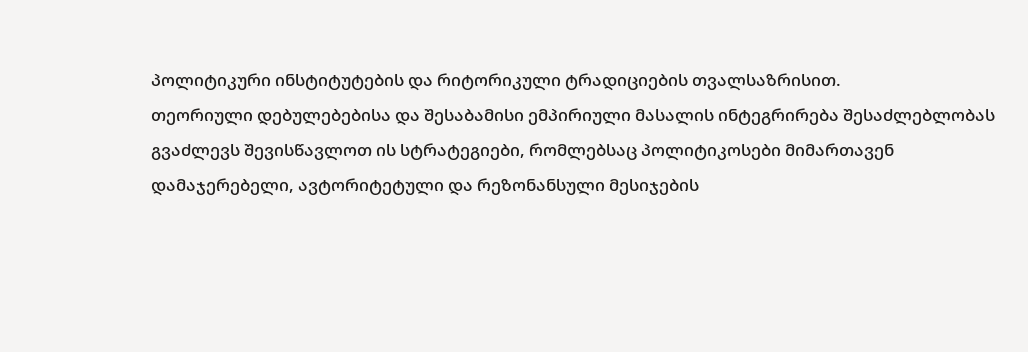პოლიტიკური ინსტიტუტების და რიტორიკული ტრადიციების თვალსაზრისით.
თეორიული დებულებებისა და შესაბამისი ემპირიული მასალის ინტეგრირება შესაძლებლობას გვაძლევს შევისწავლოთ ის სტრატეგიები, რომლებსაც პოლიტიკოსები მიმართავენ დამაჯერებელი, ავტორიტეტული და რეზონანსული მესიჯების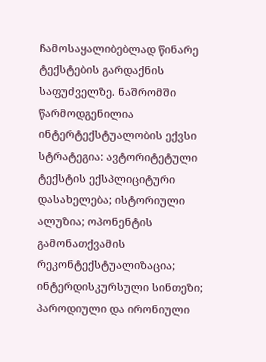ჩამოსაყალიბებლად წინარე ტექსტების გარდაქნის საფუძველზე. ნაშრომში წარმოდგენილია ინტერტექსტუალობის ექვსი სტრატეგია: ავტორიტეტული ტექსტის ექსპლიციტური დასახელება; ისტორიული ალუზია; ოპონენტის გამონათქვამის რეკონტექსტუალიზაცია; ინტერდისკურსული სინთეზი; პაროდიული და ირონიული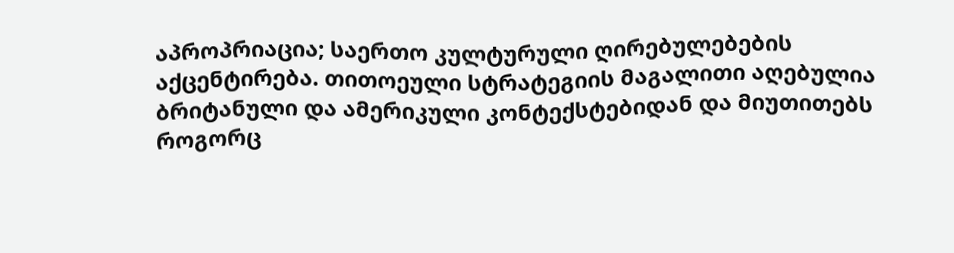აპროპრიაცია; საერთო კულტურული ღირებულებების აქცენტირება. თითოეული სტრატეგიის მაგალითი აღებულია ბრიტანული და ამერიკული კონტექსტებიდან და მიუთითებს როგორც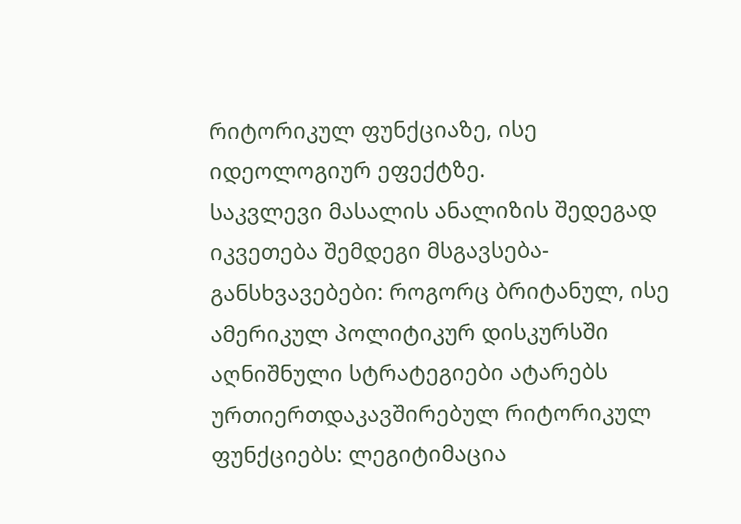რიტორიკულ ფუნქციაზე, ისე იდეოლოგიურ ეფექტზე.
საკვლევი მასალის ანალიზის შედეგად იკვეთება შემდეგი მსგავსება-განსხვავებები: როგორც ბრიტანულ, ისე ამერიკულ პოლიტიკურ დისკურსში აღნიშნული სტრატეგიები ატარებს ურთიერთდაკავშირებულ რიტორიკულ ფუნქციებს: ლეგიტიმაცია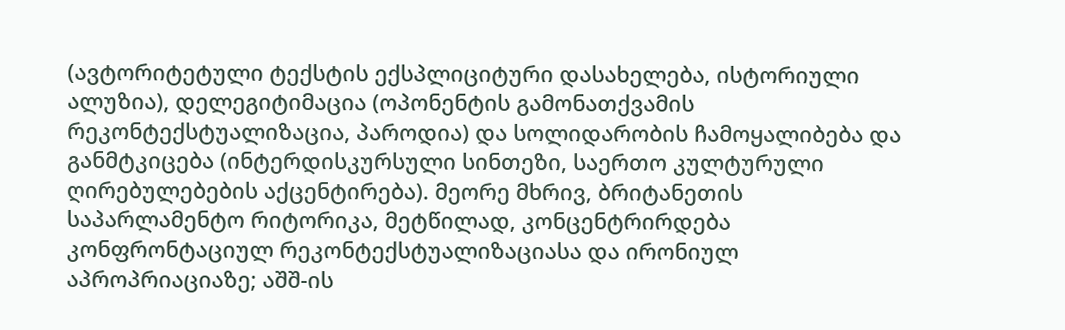(ავტორიტეტული ტექსტის ექსპლიციტური დასახელება, ისტორიული ალუზია), დელეგიტიმაცია (ოპონენტის გამონათქვამის რეკონტექსტუალიზაცია, პაროდია) და სოლიდარობის ჩამოყალიბება და განმტკიცება (ინტერდისკურსული სინთეზი, საერთო კულტურული ღირებულებების აქცენტირება). მეორე მხრივ, ბრიტანეთის საპარლამენტო რიტორიკა, მეტწილად, კონცენტრირდება კონფრონტაციულ რეკონტექსტუალიზაციასა და ირონიულ აპროპრიაციაზე; აშშ-ის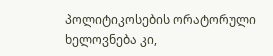პოლიტიკოსების ორატორული ხელოვნება კი,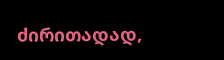ძირითადად,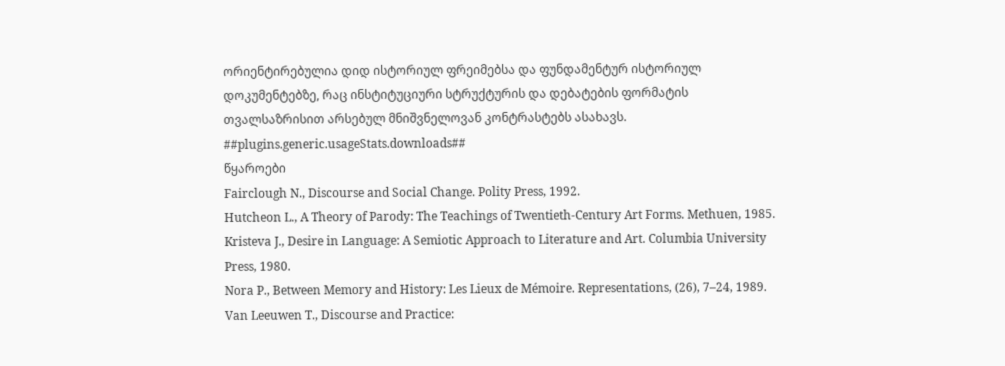ორიენტირებულია დიდ ისტორიულ ფრეიმებსა და ფუნდამენტურ ისტორიულ დოკუმენტებზე, რაც ინსტიტუციური სტრუქტურის და დებატების ფორმატის თვალსაზრისით არსებულ მნიშვნელოვან კონტრასტებს ასახავს.
##plugins.generic.usageStats.downloads##
წყაროები
Fairclough N., Discourse and Social Change. Polity Press, 1992.
Hutcheon L., A Theory of Parody: The Teachings of Twentieth-Century Art Forms. Methuen, 1985.
Kristeva J., Desire in Language: A Semiotic Approach to Literature and Art. Columbia University Press, 1980.
Nora P., Between Memory and History: Les Lieux de Mémoire. Representations, (26), 7–24, 1989.
Van Leeuwen T., Discourse and Practice: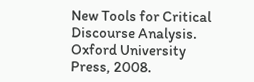New Tools for Critical Discourse Analysis. Oxford University Press, 2008.